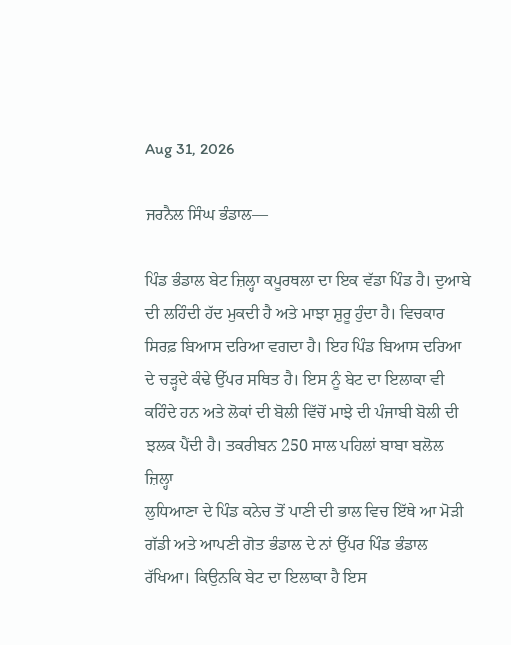Aug 31, 2026

ਜਰਨੈਲ ਸਿੰਘ ਭੰਡਾਲ—

ਪਿੰਡ ਭੰਡਾਲ ਬੇਟ ਜ਼ਿਲ੍ਹਾ ਕਪੂਰਥਲਾ ਦਾ ਇਕ ਵੱਡਾ ਪਿੰਡ ਹੈ। ਦੁਆਬੇ ਦੀ ਲਹਿੰਦੀ ਹੱਦ ਮੁਕਦੀ ਹੈ ਅਤੇ ਮਾਝਾ ਸ਼ੁਰੂ ਹੁੰਦਾ ਹੈ। ਵਿਚਕਾਰ ਸਿਰਫ਼ ਬਿਆਸ ਦਰਿਆ ਵਗਦਾ ਹੈ। ਇਹ ਪਿੰਡ ਬਿਆਸ ਦਰਿਆ ਦੇ ਚੜ੍ਹਦੇ ਕੰਢੇ ਉੱਪਰ ਸਥਿਤ ਹੈ। ਇਸ ਨੂੰ ਬੇਟ ਦਾ ਇਲਾਕਾ ਵੀ ਕਹਿੰਦੇ ਹਨ ਅਤੇ ਲੋਕਾਂ ਦੀ ਬੋਲੀ ਵਿੱਚੋਂ ਮਾਝੇ ਦੀ ਪੰਜਾਬੀ ਬੋਲੀ ਦੀ ਝਲਕ ਪੈਂਦੀ ਹੈ। ਤਕਰੀਬਨ 250 ਸਾਲ ਪਹਿਲਾਂ ਬਾਬਾ ਬਲੋਲ ਜ਼ਿਲ੍ਹਾ
ਲੁਧਿਆਣਾ ਦੇ ਪਿੰਡ ਕਨੇਚ ਤੋਂ ਪਾਣੀ ਦੀ ਭਾਲ ਵਿਚ ਇੱਥੇ ਆ ਮੋੜੀ ਗੱਡੀ ਅਤੇ ਆਪਣੀ ਗੋਤ ਭੰਡਾਲ ਦੇ ਨਾਂ ਉੱਪਰ ਪਿੰਡ ਭੰਡਾਲ ਰੱਖਿਆ। ਕਿਉਨਕਿ ਬੇਟ ਦਾ ਇਲਾਕਾ ਹੈ ਇਸ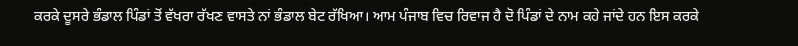ਕਰਕੇ ਦੂਸਰੇ ਭੰਡਾਲ ਪਿੰਡਾਂ ਤੋਂ ਵੱਖਰਾ ਰੱਖਣ ਵਾਸਤੇ ਨਾਂ ਭੰਡਾਲ ਬੇਟ ਰੱਖਿਆ। ਆਮ ਪੰਜਾਬ ਵਿਚ ਰਿਵਾਜ ਹੈ ਦੋ ਪਿੰਡਾਂ ਦੇ ਨਾਮ ਕਹੇ ਜਾਂਦੇ ਹਨ ਇਸ ਕਰਕੇ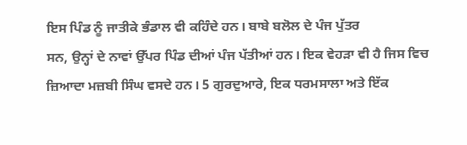ਇਸ ਪਿੰਡ ਨੂੰ ਜਾਤੀਕੇ ਭੰਡਾਲ ਵੀ ਕਹਿੰਦੇ ਹਨ। ਬਾਬੇ ਬਲੋਲ ਦੇ ਪੰਜ ਪੁੱਤਰ
ਸਨ, ਉਨ੍ਹਾਂ ਦੇ ਨਾਵਾਂ ਉੱਪਰ ਪਿੰਡ ਦੀਆਂ ਪੰਜ ਪੱਤੀਆਂ ਹਨ। ਇਕ ਵੇਹੜਾ ਵੀ ਹੈ ਜਿਸ ਵਿਚ ਜ਼ਿਆਦਾ ਮਜ਼ਬੀ ਸਿੰਘ ਵਸਦੇ ਹਨ। 5 ਗੁਰਦੁਆਰੇ, ਇਕ ਧਰਮਸਾਲਾ ਅਤੇ ਇੱਕ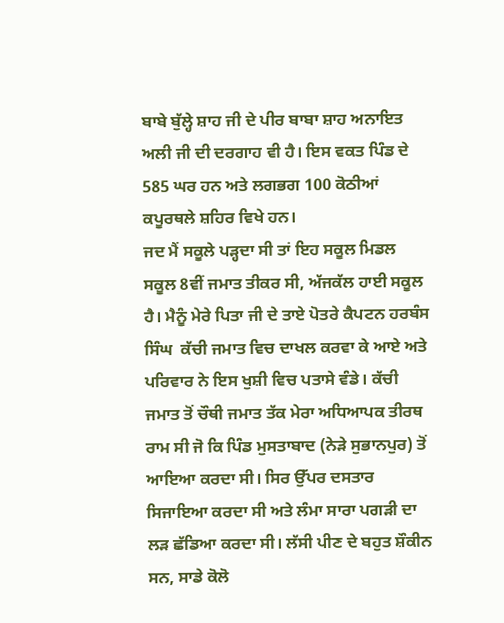ਬਾਬੇ ਬੁੱਲ੍ਹੇ ਸ਼ਾਹ ਜੀ ਦੇ ਪੀਰ ਬਾਬਾ ਸ਼ਾਹ ਅਨਾਇਤ ਅਲੀ ਜੀ ਦੀ ਦਰਗਾਹ ਵੀ ਹੈ। ਇਸ ਵਕਤ ਪਿੰਡ ਦੇ 585 ਘਰ ਹਨ ਅਤੇ ਲਗਭਗ 100 ਕੋਠੀਆਂ ਕਪੂਰਥਲੇ ਸ਼ਹਿਰ ਵਿਖੇ ਹਨ।
ਜਦ ਮੈਂ ਸਕੂਲੇ ਪੜ੍ਹਦਾ ਸੀ ਤਾਂ ਇਹ ਸਕੂਲ ਮਿਡਲ ਸਕੂਲ 8ਵੀਂ ਜਮਾਤ ਤੀਕਰ ਸੀ, ਅੱਜਕੱਲ ਹਾਈ ਸਕੂਲ ਹੈ। ਮੈਨੂੰ ਮੇਰੇ ਪਿਤਾ ਜੀ ਦੇ ਤਾਏ ਪੋਤਰੇ ਕੈਪਟਨ ਹਰਬੰਸ ਸਿੰਘ  ਕੱਚੀ ਜਮਾਤ ਵਿਚ ਦਾਖਲ ਕਰਵਾ ਕੇ ਆਏ ਅਤੇ ਪਰਿਵਾਰ ਨੇ ਇਸ ਖੁਸ਼ੀ ਵਿਚ ਪਤਾਸੇ ਵੰਡੇ। ਕੱਚੀ ਜਮਾਤ ਤੋਂ ਚੌਥੀ ਜਮਾਤ ਤੱਕ ਮੇਰਾ ਅਧਿਆਪਕ ਤੀਰਥ ਰਾਮ ਸੀ ਜੋ ਕਿ ਪਿੰਡ ਮੁਸਤਾਬਾਦ (ਨੇੜੇ ਸੁਭਾਨਪੁਰ) ਤੋਂ ਆਇਆ ਕਰਦਾ ਸੀ। ਸਿਰ ਉੱਪਰ ਦਸਤਾਰ ਸਿਜਾਇਆ ਕਰਦਾ ਸੀ ਅਤੇ ਲੰਮਾ ਸਾਰਾ ਪਗੜੀ ਦਾ ਲੜ ਛੱਡਿਆ ਕਰਦਾ ਸੀ। ਲੱਸੀ ਪੀਣ ਦੇ ਬਹੁਤ ਸ਼ੌਕੀਨ ਸਨ, ਸਾਡੇ ਕੋਲੋ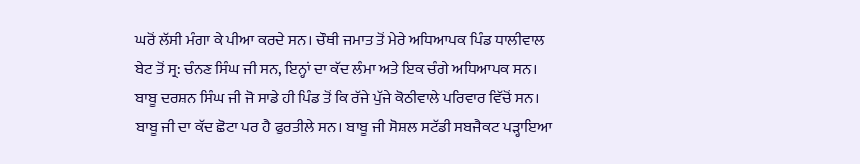ਘਰੋਂ ਲੱਸੀ ਮੰਗਾ ਕੇ ਪੀਆ ਕਰਦੇ ਸਨ। ਚੌਥੀ ਜਮਾਤ ਤੋਂ ਮੇਰੇ ਅਧਿਆਪਕ ਪਿੰਡ ਧਾਲੀਵਾਲ ਬੇਟ ਤੋਂ ਸ੍ਰ: ਚੰਨਣ ਸਿੰਘ ਜੀ ਸਨ, ਇਨ੍ਹਾਂ ਦਾ ਕੱਦ ਲੰਮਾ ਅਤੇ ਇਕ ਚੰਗੇ ਅਧਿਆਪਕ ਸਨ। ਬਾਬੂ ਦਰਸ਼ਨ ਸਿੰਘ ਜੀ ਜੋ ਸਾਡੇ ਹੀ ਪਿੰਡ ਤੋਂ ਕਿ ਰੱਜੇ ਪੁੱਜੇ ਕੋਠੀਵਾਲੇ ਪਰਿਵਾਰ ਵਿੱਚੋਂ ਸਨ। ਬਾਬੂ ਜੀ ਦਾ ਕੱਦ ਛੋਟਾ ਪਰ ਹੈ ਫੁਰਤੀਲੇ ਸਨ। ਬਾਬੂ ਜੀ ਸੋਸ਼ਲ ਸਟੱਡੀ ਸਬਜੈਕਟ ਪੜ੍ਹਾਇਆ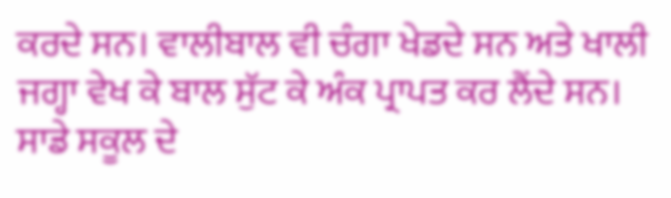ਕਰਦੇ ਸਨ। ਵਾਲੀਬਾਲ ਵੀ ਚੰਗਾ ਖੇਡਦੇ ਸਨ ਅਤੇ ਖਾਲੀ ਜਗ੍ਹਾ ਵੇਖ ਕੇ ਬਾਲ ਸੁੱਟ ਕੇ ਅੰਕ ਪ੍ਰਾਪਤ ਕਰ ਲੈਂਦੇ ਸਨ।
ਸਾਡੇ ਸਕੂਲ ਦੇ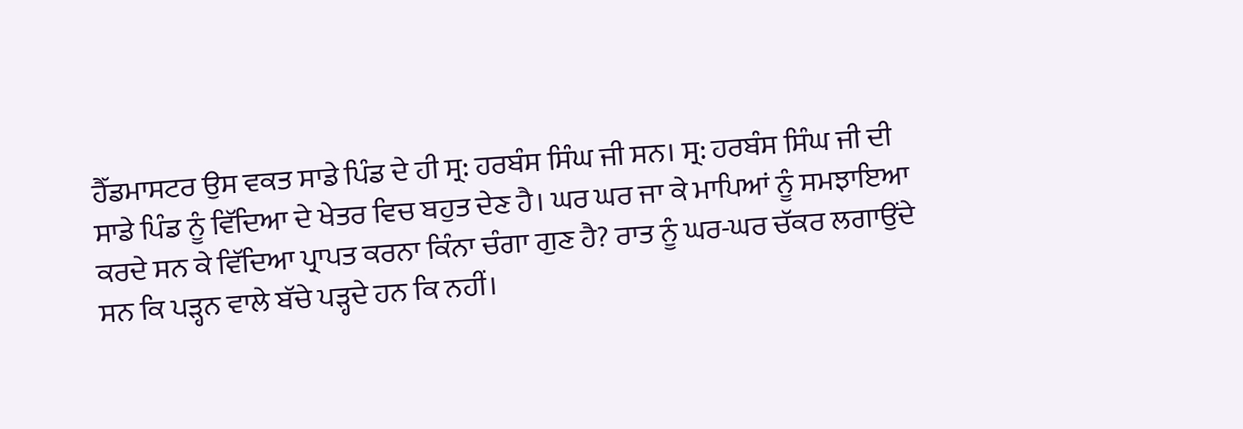ਹੈੱਡਮਾਸਟਰ ਉਸ ਵਕਤ ਸਾਡੇ ਪਿੰਡ ਦੇ ਹੀ ਸ੍ਰ: ਹਰਬੰਸ ਸਿੰਘ ਜੀ ਸਨ। ਸ੍ਰ: ਹਰਬੰਸ ਸਿੰਘ ਜੀ ਦੀ ਸਾਡੇ ਪਿੰਡ ਨੂੰ ਵਿੱਦਿਆ ਦੇ ਖੇਤਰ ਵਿਚ ਬਹੁਤ ਦੇਣ ਹੈ। ਘਰ ਘਰ ਜਾ ਕੇ ਮਾਪਿਆਂ ਨੂੰ ਸਮਝਾਇਆ ਕਰਦੇ ਸਨ ਕੇ ਵਿੱਦਿਆ ਪ੍ਰਾਪਤ ਕਰਨਾ ਕਿੰਨਾ ਚੰਗਾ ਗੁਣ ਹੈ? ਰਾਤ ਨੂੰ ਘਰ-ਘਰ ਚੱਕਰ ਲਗਾਉਂਦੇ ਸਨ ਕਿ ਪੜ੍ਹਨ ਵਾਲੇ ਬੱਚੇ ਪੜ੍ਹਦੇ ਹਨ ਕਿ ਨਹੀਂ।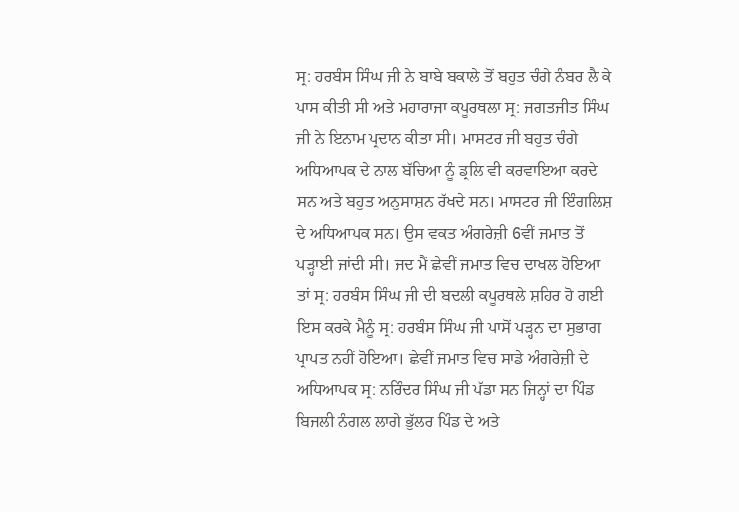ਸ੍ਰ: ਹਰਬੰਸ ਸਿੰਘ ਜੀ ਨੇ ਬਾਬੇ ਬਕਾਲੇ ਤੋਂ ਬਹੁਤ ਚੰਗੇ ਨੰਬਰ ਲੈ ਕੇ ਪਾਸ ਕੀਤੀ ਸੀ ਅਤੇ ਮਹਾਰਾਜਾ ਕਪੂਰਥਲਾ ਸ੍ਰ: ਜਗਤਜੀਤ ਸਿੰਘ ਜੀ ਨੇ ਇਨਾਮ ਪ੍ਰਦਾਨ ਕੀਤਾ ਸੀ। ਮਾਸਟਰ ਜੀ ਬਹੁਤ ਚੰਗੇ ਅਧਿਆਪਕ ਦੇ ਨਾਲ ਬੱਚਿਆ ਨੂੰ ਡ੍ਰਲਿ ਵੀ ਕਰਵਾਇਆ ਕਰਦੇ ਸਨ ਅਤੇ ਬਹੁਤ ਅਨੁਸਾਸ਼ਨ ਰੱਖਦੇ ਸਨ। ਮਾਸਟਰ ਜੀ ਇੰਗਲਿਸ਼ ਦੇ ਅਧਿਆਪਕ ਸਨ। ਉਸ ਵਕਤ ਅੰਗਰੇਜ਼ੀ 6ਵੀਂ ਜਮਾਤ ਤੋਂ ਪੜ੍ਹਾਈ ਜਾਂਦੀ ਸੀ। ਜਦ ਮੈਂ ਛੇਵੀਂ ਜਮਾਤ ਵਿਚ ਦਾਖਲ ਹੋਇਆ ਤਾਂ ਸ੍ਰ: ਹਰਬੰਸ ਸਿੰਘ ਜੀ ਦੀ ਬਦਲੀ ਕਪੂਰਥਲੇ ਸ਼ਹਿਰ ਹੋ ਗਈ ਇਸ ਕਰਕੇ ਮੈਨੂੰ ਸ੍ਰ: ਹਰਬੰਸ ਸਿੰਘ ਜੀ ਪਾਸੋਂ ਪੜ੍ਹਨ ਦਾ ਸੁਭਾਗ ਪ੍ਰਾਪਤ ਨਹੀਂ ਹੋਇਆ। ਛੇਵੀਂ ਜਮਾਤ ਵਿਚ ਸਾਡੇ ਅੰਗਰੇਜ਼ੀ ਦੇ ਅਧਿਆਪਕ ਸ੍ਰ: ਨਰਿੰਦਰ ਸਿੰਘ ਜੀ ਪੱਡਾ ਸਨ ਜਿਨ੍ਹਾਂ ਦਾ ਪਿੰਡ ਬਿਜਲੀ ਨੰਗਲ ਲਾਗੇ ਭੁੱਲਰ ਪਿੰਡ ਦੇ ਅਤੇ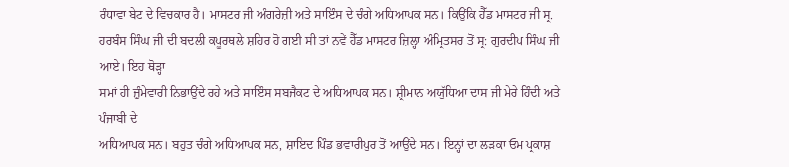ਰੰਧਾਵਾ ਬੇਟ ਦੇ ਵਿਚਕਾਰ ਹੈ। ਮਾਸਟਰ ਜੀ ਅੰਗਰੇਜ਼ੀ ਅਤੇ ਸਾਇੰਸ ਦੇ ਚੰਗੇ ਅਧਿਆਪਕ ਸਨ। ਕਿਉਂਕਿ ਹੈੱਡ ਮਾਸਟਰ ਜੀ ਸ੍ਰ. ਹਰਬੰਸ ਸਿੰਘ ਜੀ ਦੀ ਬਦਲੀ ਕਪੂਰਥਲੇ ਸ਼ਹਿਰ ਹੋ ਗਈ ਸੀ ਤਾਂ ਨਵੇਂ ਹੈੱਡ ਮਾਸਟਰ ਜ਼ਿਲ੍ਹਾ ਅੰਮ੍ਰਿਤਸਰ ਤੋਂ ਸ੍ਰ: ਗੁਰਦੀਪ ਸਿੰਘ ਜੀ ਆਏ। ਇਹ ਥੋੜ੍ਹਾ
ਸਮਾਂ ਹੀ ਜ਼ੁੰਮੇਵਾਰੀ ਨਿਭਾਉਂਦੇ ਰਹੇ ਅਤੇ ਸਾਇੰਸ ਸਬਜੈਕਟ ਦੇ ਅਧਿਆਪਕ ਸਨ। ਸ਼੍ਰੀਮਾਨ ਅਯੁੱਧਿਆ ਦਾਸ ਜੀ ਮੇਰੇ ਹਿੰਦੀ ਅਤੇ ਪੰਜਾਬੀ ਦੇ
ਅਧਿਆਪਕ ਸਨ। ਬਹੁਤ ਚੰਗੇ ਅਧਿਆਪਕ ਸਨ, ਸ਼ਾਇਦ ਪਿੰਡ ਭਵਾਰੀਪੁਰ ਤੋਂ ਆਉਂਦੇ ਸਨ। ਇਨ੍ਹਾਂ ਦਾ ਲੜਕਾ ਓਮ ਪ੍ਰਕਾਸ਼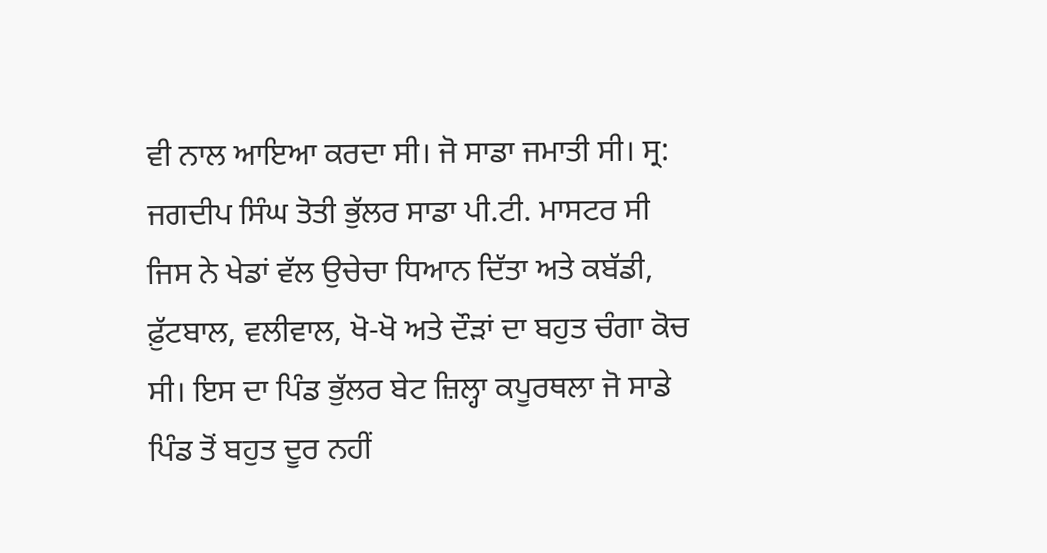ਵੀ ਨਾਲ ਆਇਆ ਕਰਦਾ ਸੀ। ਜੋ ਸਾਡਾ ਜਮਾਤੀ ਸੀ। ਸ੍ਰ: ਜਗਦੀਪ ਸਿੰਘ ਤੋਤੀ ਭੁੱਲਰ ਸਾਡਾ ਪੀ.ਟੀ. ਮਾਸਟਰ ਸੀ ਜਿਸ ਨੇ ਖੇਡਾਂ ਵੱਲ ਉਚੇਚਾ ਧਿਆਨ ਦਿੱਤਾ ਅਤੇ ਕਬੱਡੀ, ਫ਼ੁੱਟਬਾਲ, ਵਲੀਵਾਲ, ਖੋ-ਖੋ ਅਤੇ ਦੌੜਾਂ ਦਾ ਬਹੁਤ ਚੰਗਾ ਕੋਚ ਸੀ। ਇਸ ਦਾ ਪਿੰਡ ਭੁੱਲਰ ਬੇਟ ਜ਼ਿਲ੍ਹਾ ਕਪੂਰਥਲਾ ਜੋ ਸਾਡੇ ਪਿੰਡ ਤੋਂ ਬਹੁਤ ਦੂਰ ਨਹੀਂ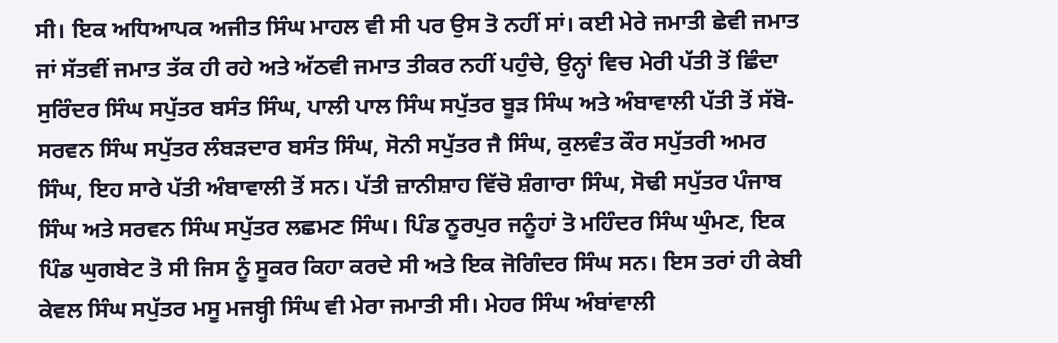ਸੀ। ਇਕ ਅਧਿਆਪਕ ਅਜੀਤ ਸਿੰਘ ਮਾਹਲ ਵੀ ਸੀ ਪਰ ਉਸ ਤੋ ਨਹੀਂ ਸਾਂ। ਕਈ ਮੇਰੇ ਜਮਾਤੀ ਛੇਵੀ ਜਮਾਤ ਜਾਂ ਸੱਤਵੀਂ ਜਮਾਤ ਤੱਕ ਹੀ ਰਹੇ ਅਤੇ ਅੱਠਵੀ ਜਮਾਤ ਤੀਕਰ ਨਹੀਂ ਪਹੁੰਚੇ, ਉਨ੍ਹਾਂ ਵਿਚ ਮੇਰੀ ਪੱਤੀ ਤੋਂ ਛਿੰਦਾ ਸੁਰਿੰਦਰ ਸਿੰਘ ਸਪੁੱਤਰ ਬਸੰਤ ਸਿੰਘ, ਪਾਲੀ ਪਾਲ ਸਿੰਘ ਸਪੁੱਤਰ ਬੂੜ ਸਿੰਘ ਅਤੇ ਅੰਬਾਵਾਲੀ ਪੱਤੀ ਤੋਂ ਸੱਬੋ-ਸਰਵਨ ਸਿੰਘ ਸਪੁੱਤਰ ਲੰਬੜਦਾਰ ਬਸੰਤ ਸਿੰਘ, ਸੋਨੀ ਸਪੁੱਤਰ ਜੈ ਸਿੰਘ, ਕੁਲਵੰਤ ਕੌਰ ਸਪੁੱਤਰੀ ਅਮਰ ਸਿੰਘ, ਇਹ ਸਾਰੇ ਪੱਤੀ ਅੰਬਾਵਾਲੀ ਤੋਂ ਸਨ। ਪੱਤੀ ਜ਼ਾਨੀਸ਼ਾਹ ਵਿੱਚੋ ਸ਼ੰਗਾਰਾ ਸਿੰਘ, ਸੋਢੀ ਸਪੁੱਤਰ ਪੰਜਾਬ ਸਿੰਘ ਅਤੇ ਸਰਵਨ ਸਿੰਘ ਸਪੁੱਤਰ ਲਛਮਣ ਸਿੰਘ। ਪਿੰਡ ਨੂਰਪੁਰ ਜਨੂੰਹਾਂ ਤੋ ਮਹਿੰਦਰ ਸਿੰਘ ਘੁੰਮਣ, ਇਕ ਪਿੰਡ ਘੁਗਬੇਟ ਤੋ ਸੀ ਜਿਸ ਨੂੰ ਸੂਕਰ ਕਿਹਾ ਕਰਦੇ ਸੀ ਅਤੇ ਇਕ ਜੋਗਿੰਦਰ ਸਿੰਘ ਸਨ। ਇਸ ਤਰਾਂ ਹੀ ਕੇਬੀ ਕੇਵਲ ਸਿੰਘ ਸਪੁੱਤਰ ਮਸੂ ਮਜਬ੍ਹੀ ਸਿੰਘ ਵੀ ਮੇਰਾ ਜਮਾਤੀ ਸੀ। ਮੇਹਰ ਸਿੰਘ ਅੰਬਾਂਵਾਲੀ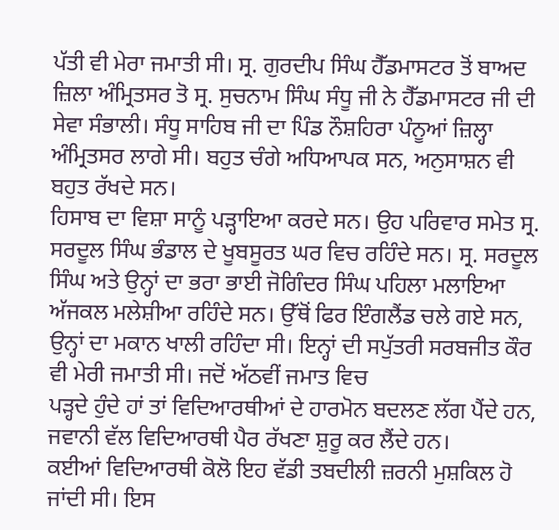ਪੱਤੀ ਵੀ ਮੇਰਾ ਜਮਾਤੀ ਸੀ। ਸ੍ਰ. ਗੁਰਦੀਪ ਸਿੰਘ ਹੈੱਡਮਾਸਟਰ ਤੋਂ ਬਾਅਦ ਜ਼ਿਲਾ ਅੰਮ੍ਰਿਤਸਰ ਤੋ ਸ੍ਰ. ਸੁਚਨਾਮ ਸਿੰਘ ਸੰਧੂ ਜੀ ਨੇ ਹੈੱਡਮਾਸਟਰ ਜੀ ਦੀ ਸੇਵਾ ਸੰਭਾਲੀ। ਸੰਧੂ ਸਾਹਿਬ ਜੀ ਦਾ ਪਿੰਡ ਨੌਸ਼ਹਿਰਾ ਪੰਨੂਆਂ ਜ਼ਿਲ੍ਹਾ ਅੰਮ੍ਰਿਤਸਰ ਲਾਗੇ ਸੀ। ਬਹੁਤ ਚੰਗੇ ਅਧਿਆਪਕ ਸਨ, ਅਨੁਸਾਸ਼ਨ ਵੀ ਬਹੁਤ ਰੱਖਦੇ ਸਨ।
ਹਿਸਾਬ ਦਾ ਵਿਸ਼ਾ ਸਾਨੂੰ ਪੜ੍ਹਾਇਆ ਕਰਦੇ ਸਨ। ਉਹ ਪਰਿਵਾਰ ਸਮੇਤ ਸ੍ਰ. ਸਰਦੂਲ ਸਿੰਘ ਭੰਡਾਲ ਦੇ ਖੂਬਸੂਰਤ ਘਰ ਵਿਚ ਰਹਿੰਦੇ ਸਨ। ਸ੍ਰ. ਸਰਦੂਲ ਸਿੰਘ ਅਤੇ ਉਨ੍ਹਾਂ ਦਾ ਭਰਾ ਭਾਈ ਜੋਗਿੰਦਰ ਸਿੰਘ ਪਹਿਲਾ ਮਲਾਇਆ ਅੱਜਕਲ ਮਲੇਸ਼ੀਆ ਰਹਿੰਦੇ ਸਨ। ਉੱਥੋਂ ਫਿਰ ਇੰਗਲੈਂਡ ਚਲੇ ਗਏ ਸਨ, ਉਨ੍ਹਾਂ ਦਾ ਮਕਾਨ ਖਾਲੀ ਰਹਿੰਦਾ ਸੀ। ਇਨ੍ਹਾਂ ਦੀ ਸਪੁੱਤਰੀ ਸਰਬਜੀਤ ਕੌਰ ਵੀ ਮੇਰੀ ਜਮਾਤੀ ਸੀ। ਜਦੋਂ ਅੱਠਵੀਂ ਜਮਾਤ ਵਿਚ
ਪੜ੍ਹਦੇ ਹੁੰਦੇ ਹਾਂ ਤਾਂ ਵਿਦਿਆਰਥੀਆਂ ਦੇ ਹਾਰਮੋਨ ਬਦਲਣ ਲੱਗ ਪੈਂਦੇ ਹਨ, ਜਵਾਨੀ ਵੱਲ ਵਿਦਿਆਰਥੀ ਪੈਰ ਰੱਖਣਾ ਸ਼ੁਰੂ ਕਰ ਲੈਂਦੇ ਹਨ।
ਕਈਆਂ ਵਿਦਿਆਰਥੀ ਕੋਲੋ ਇਹ ਵੱਡੀ ਤਬਦੀਲੀ ਜ਼ਰਨੀ ਮੁਸ਼ਕਿਲ ਹੋ ਜਾਂਦੀ ਸੀ। ਇਸ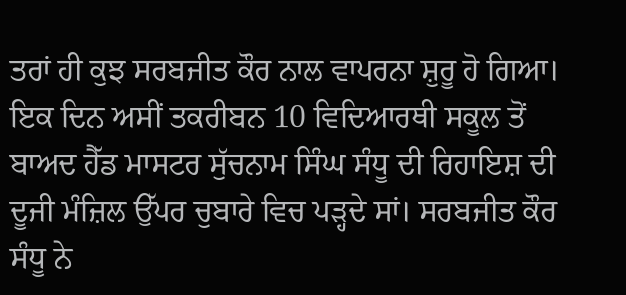ਤਰਾਂ ਹੀ ਕੁਝ ਸਰਬਜੀਤ ਕੌਰ ਨਾਲ ਵਾਪਰਨਾ ਸ਼ੁਰੂ ਹੋ ਗਿਆ। ਇਕ ਦਿਨ ਅਸੀਂ ਤਕਰੀਬਨ 10 ਵਿਦਿਆਰਥੀ ਸਕੂਲ ਤੋਂ ਬਾਅਦ ਹੈੱਡ ਮਾਸਟਰ ਸੁੱਚਨਾਮ ਸਿੰਘ ਸੰਧੂ ਦੀ ਰਿਹਾਇਸ਼ ਦੀ ਦੂਜੀ ਮੰਜ਼ਿਲ ਉੱਪਰ ਚੁਬਾਰੇ ਵਿਚ ਪੜ੍ਹਦੇ ਸਾਂ। ਸਰਬਜੀਤ ਕੌਰ ਸੰਧੂ ਨੇ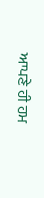ਆਪਣੇ ਹੀ ਹਮ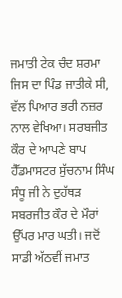ਜਮਾਤੀ ਟੇਕ ਚੰਦ ਸ਼ਰਮਾ ਜਿਸ ਦਾ ਪਿੰਡ ਜਾਤੀਕੇ ਸੀ, ਵੱਲ ਪਿਆਰ ਭਰੀ ਨਜ਼ਰ ਨਾਲ ਵੇਖਿਆ। ਸਰਬਜੀਤ ਕੌਰ ਦੇ ਆਪਣੇ ਬਾਪ ਹੈੱਡਮਾਸਟਰ ਸੁੱਚਨਾਮ ਸਿੰਘ ਸੰਧੂ ਜੀ ਨੇ ਦੁਹੱਥੜ ਸਬਰਜੀਤ ਕੌਰ ਦੇ ਮੌਰਾਂ ਉੱਪਰ ਮਾਰ ਘਤੀ। ਜਦੋਂ ਸਾਡੀ ਅੱਠਵੀਂ ਜਮਾਤ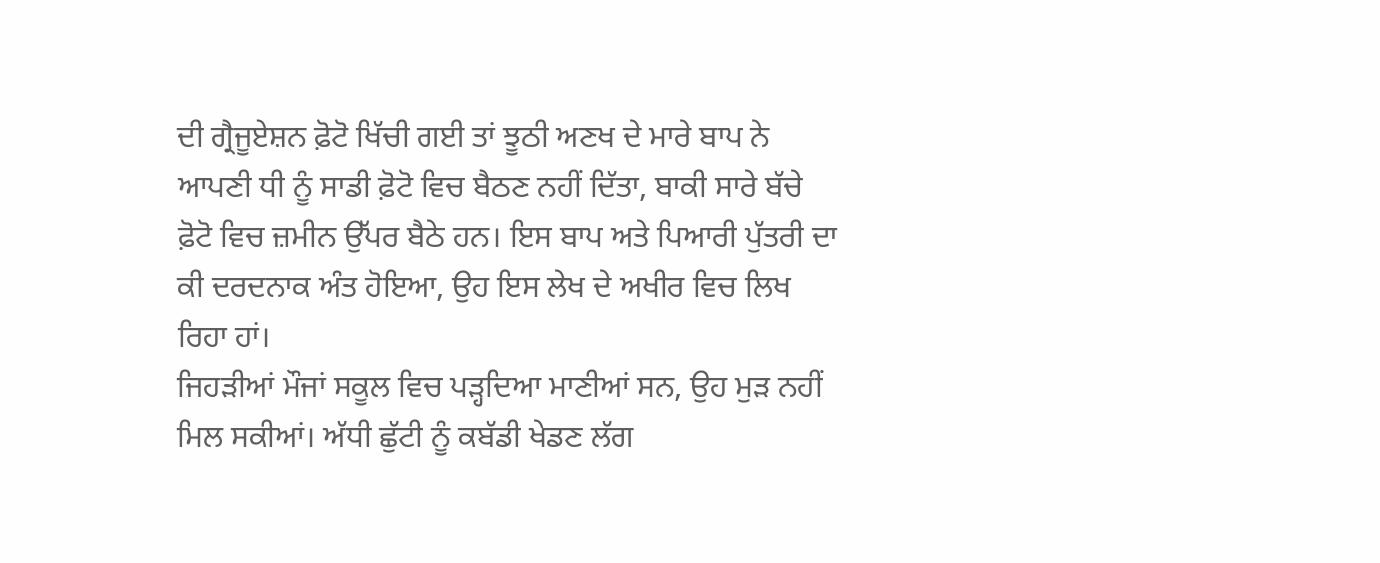ਦੀ ਗ੍ਰੈਜੂਏਸ਼ਨ ਫ਼ੋਟੋ ਖਿੱਚੀ ਗਈ ਤਾਂ ਝੂਠੀ ਅਣਖ ਦੇ ਮਾਰੇ ਬਾਪ ਨੇ ਆਪਣੀ ਧੀ ਨੂੰ ਸਾਡੀ ਫ਼ੋਟੋ ਵਿਚ ਬੈਠਣ ਨਹੀਂ ਦਿੱਤਾ, ਬਾਕੀ ਸਾਰੇ ਬੱਚੇ ਫ਼ੋਟੋ ਵਿਚ ਜ਼ਮੀਨ ਉੱਪਰ ਬੈਠੇ ਹਨ। ਇਸ ਬਾਪ ਅਤੇ ਪਿਆਰੀ ਪੁੱਤਰੀ ਦਾ ਕੀ ਦਰਦਨਾਕ ਅੰਤ ਹੋਇਆ, ਉਹ ਇਸ ਲੇਖ ਦੇ ਅਖੀਰ ਵਿਚ ਲਿਖ ਰਿਹਾ ਹਾਂ।
ਜਿਹੜੀਆਂ ਮੌਜਾਂ ਸਕੂਲ ਵਿਚ ਪੜ੍ਹਦਿਆ ਮਾਣੀਆਂ ਸਨ, ਉਹ ਮੁੜ ਨਹੀਂ ਮਿਲ ਸਕੀਆਂ। ਅੱਧੀ ਛੁੱਟੀ ਨੂੰ ਕਬੱਡੀ ਖੇਡਣ ਲੱਗ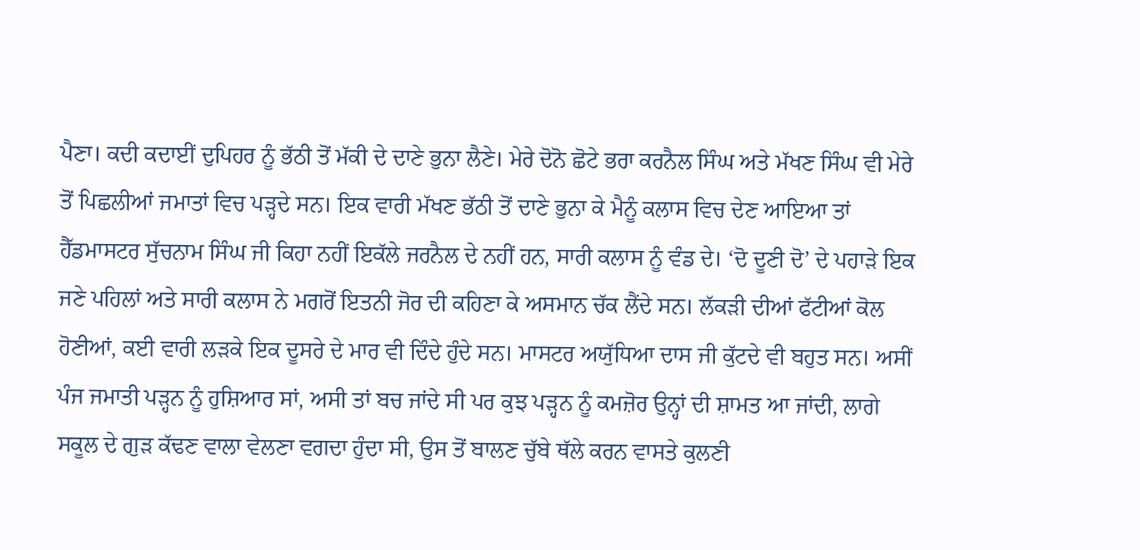ਪੈਣਾ। ਕਦੀ ਕਦਾਈਂ ਦੁਪਿਹਰ ਨੂੰ ਭੱਠੀ ਤੋਂ ਮੱਕੀ ਦੇ ਦਾਣੇ ਭੁਨਾ ਲੈਣੇ। ਮੇਰੇ ਦੋਨੋ ਛੋਟੇ ਭਰਾ ਕਰਨੈਲ ਸਿੰਘ ਅਤੇ ਮੱਖਣ ਸਿੰਘ ਵੀ ਮੇਰੇ ਤੋਂ ਪਿਛਲੀਆਂ ਜਮਾਤਾਂ ਵਿਚ ਪੜ੍ਹਦੇ ਸਨ। ਇਕ ਵਾਰੀ ਮੱਖਣ ਭੱਠੀ ਤੋਂ ਦਾਣੇ ਭੁਨਾ ਕੇ ਮੈਨੂੰ ਕਲਾਸ ਵਿਚ ਦੇਣ ਆਇਆ ਤਾਂ ਹੈੱਡਮਾਸਟਰ ਸੁੱਚਨਾਮ ਸਿੰਘ ਜੀ ਕਿਹਾ ਨਹੀਂ ਇਕੱਲੇ ਜਰਨੈਲ ਦੇ ਨਹੀਂ ਹਨ, ਸਾਰੀ ਕਲਾਸ ਨੂੰ ਵੰਡ ਦੇ। ‘ਦੋ ਦੂਣੀ ਦੋ’ ਦੇ ਪਹਾੜੇ ਇਕ ਜਣੇ ਪਹਿਲਾਂ ਅਤੇ ਸਾਰੀ ਕਲਾਸ ਨੇ ਮਗਰੋਂ ਇਤਨੀ ਜੋਰ ਦੀ ਕਹਿਣਾ ਕੇ ਅਸਮਾਨ ਚੱਕ ਲੈਂਦੇ ਸਨ। ਲੱਕੜੀ ਦੀਆਂ ਫੱਟੀਆਂ ਕੋਲ ਹੋਣੀਆਂ, ਕਈ ਵਾਰੀ ਲੜਕੇ ਇਕ ਦੂਸਰੇ ਦੇ ਮਾਰ ਵੀ ਦਿੰਦੇ ਹੁੰਦੇ ਸਨ। ਮਾਸਟਰ ਅਯੁੱਧਿਆ ਦਾਸ ਜੀ ਕੁੱਟਦੇ ਵੀ ਬਹੁਤ ਸਨ। ਅਸੀਂ ਪੰਜ ਜਮਾਤੀ ਪੜ੍ਹਨ ਨੂੰ ਹੁਸ਼ਿਆਰ ਸਾਂ, ਅਸੀ ਤਾਂ ਬਚ ਜਾਂਦੇ ਸੀ ਪਰ ਕੁਝ ਪੜ੍ਹਨ ਨੂੰ ਕਮਜ਼ੋਰ ਉਨ੍ਹਾਂ ਦੀ ਸ਼ਾਮਤ ਆ ਜਾਂਦੀ, ਲਾਗੇ ਸਕੂਲ ਦੇ ਗੁੜ ਕੱਢਣ ਵਾਲਾ ਵੇਲਣਾ ਵਗਦਾ ਹੁੰਦਾ ਸੀ, ਉਸ ਤੋਂ ਬਾਲਣ ਚੁੱਬੇ ਥੱਲੇ ਕਰਨ ਵਾਸਤੇ ਕੁਲਣੀ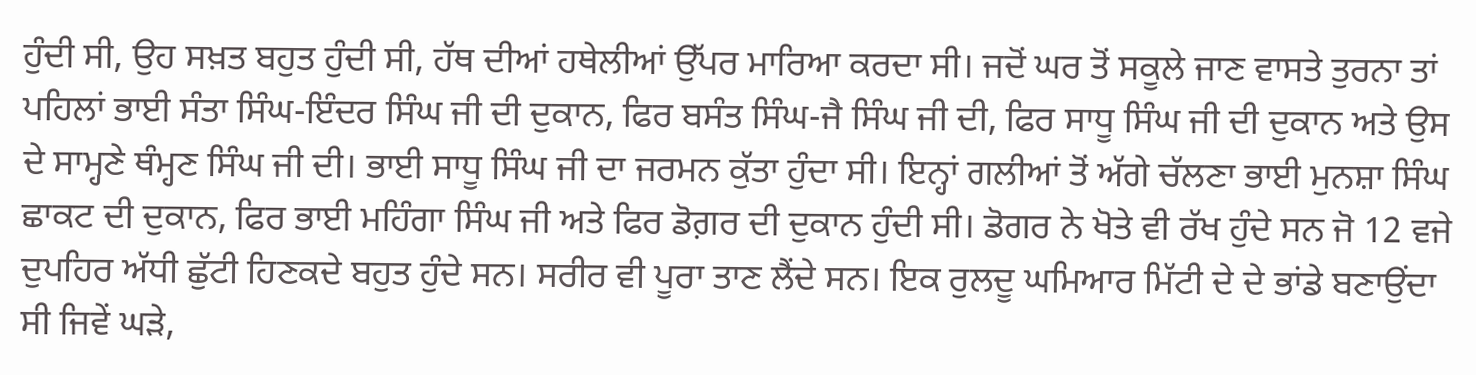ਹੁੰਦੀ ਸੀ, ਉਹ ਸਖ਼ਤ ਬਹੁਤ ਹੁੰਦੀ ਸੀ, ਹੱਥ ਦੀਆਂ ਹਥੇਲੀਆਂ ਉੱਪਰ ਮਾਰਿਆ ਕਰਦਾ ਸੀ। ਜਦੋਂ ਘਰ ਤੋਂ ਸਕੂਲੇ ਜਾਣ ਵਾਸਤੇ ਤੁਰਨਾ ਤਾਂ ਪਹਿਲਾਂ ਭਾਈ ਸੰਤਾ ਸਿੰਘ-ਇੰਦਰ ਸਿੰਘ ਜੀ ਦੀ ਦੁਕਾਨ, ਫਿਰ ਬਸੰਤ ਸਿੰਘ-ਜੈ ਸਿੰਘ ਜੀ ਦੀ, ਫਿਰ ਸਾਧੂ ਸਿੰਘ ਜੀ ਦੀ ਦੁਕਾਨ ਅਤੇ ਉਸ ਦੇ ਸਾਮ੍ਹਣੇ ਥੰਮ੍ਹਣ ਸਿੰਘ ਜੀ ਦੀ। ਭਾਈ ਸਾਧੂ ਸਿੰਘ ਜੀ ਦਾ ਜਰਮਨ ਕੁੱਤਾ ਹੁੰਦਾ ਸੀ। ਇਨ੍ਹਾਂ ਗਲੀਆਂ ਤੋਂ ਅੱਗੇ ਚੱਲਣਾ ਭਾਈ ਮੁਨਸ਼ਾ ਸਿੰਘ ਛਾਕਟ ਦੀ ਦੁਕਾਨ, ਫਿਰ ਭਾਈ ਮਹਿੰਗਾ ਸਿੰਘ ਜੀ ਅਤੇ ਫਿਰ ਡੋਗ਼ਰ ਦੀ ਦੁਕਾਨ ਹੁੰਦੀ ਸੀ। ਡੋਗਰ ਨੇ ਖੋਤੇ ਵੀ ਰੱਖ ਹੁੰਦੇ ਸਨ ਜੋ 12 ਵਜੇ ਦੁਪਹਿਰ ਅੱਧੀ ਛੁੱਟੀ ਹਿਣਕਦੇ ਬਹੁਤ ਹੁੰਦੇ ਸਨ। ਸਰੀਰ ਵੀ ਪੂਰਾ ਤਾਣ ਲੈਂਦੇ ਸਨ। ਇਕ ਰੁਲਦੂ ਘਮਿਆਰ ਮਿੱਟੀ ਦੇ ਦੇ ਭਾਂਡੇ ਬਣਾਉਂਦਾ ਸੀ ਜਿਵੇਂ ਘੜੇ,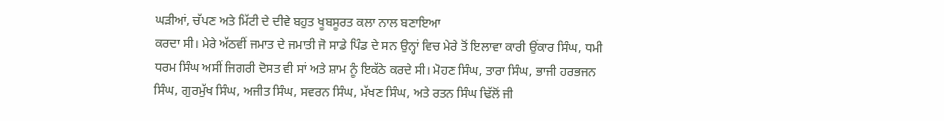ਘੜੀਆਂ, ਚੱਪਣ ਅਤੇ ਮਿੱਟੀ ਦੇ ਦੀਵੇ ਬਹੁਤ ਖੂਬਸੂਰਤ ਕਲਾ ਨਾਲ ਬਣਾਇਆ
ਕਰਦਾ ਸੀ। ਮੇਰੇ ਅੱਠਵੀਂ ਜਮਾਤ ਦੇ ਜਮਾਤੀ ਜੋ ਸਾਡੇ ਪਿੰਡ ਦੇ ਸਨ ਉਨ੍ਹਾਂ ਵਿਚ ਮੇਰੇ ਤੋਂ ਇਲਾਵਾ ਕਾਰੀ ਉਂਕਾਰ ਸਿੰਘ, ਧਮੀ ਧਰਮ ਸਿੰਘ ਅਸੀਂ ਜਿਗਰੀ ਦੋਸਤ ਵੀ ਸਾਂ ਅਤੇ ਸ਼ਾਮ ਨੂੰ ਇਕੱਠੇ ਕਰਦੇ ਸੀ। ਮੋਹਣ ਸਿੰਘ, ਤਾਰਾ ਸਿੰਘ, ਭਾਜੀ ਹਰਭਜਨ ਸਿੰਘ, ਗੁਰਮੁੱਖ ਸਿੰਘ, ਅਜੀਤ ਸਿੰਘ, ਸਵਰਨ ਸਿੰਘ, ਮੱਖਣ ਸਿੰਘ, ਅਤੇ ਰਤਨ ਸਿੰਘ ਢਿੱਲੋਂ ਜੀ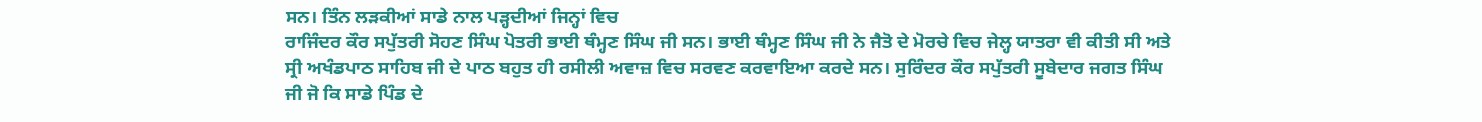ਸਨ। ਤਿੰਨ ਲੜਕੀਆਂ ਸਾਡੇ ਨਾਲ ਪੜ੍ਹਦੀਆਂ ਜਿਨ੍ਹਾਂ ਵਿਚ
ਰਾਜਿੰਦਰ ਕੌਰ ਸਪੁੱਤਰੀ ਸੋਹਣ ਸਿੰਘ ਪੋਤਰੀ ਭਾਈ ਥੰਮ੍ਹਣ ਸਿੰਘ ਜੀ ਸਨ। ਭਾਈ ਥੰਮ੍ਹਣ ਸਿੰਘ ਜੀ ਨੇ ਜੈਤੋ ਦੇ ਮੋਰਚੇ ਵਿਚ ਜੇਲ੍ਹ ਯਾਤਰਾ ਵੀ ਕੀਤੀ ਸੀ ਅਤੇ ਸ੍ਰੀ ਅਖੰਡਪਾਠ ਸਾਹਿਬ ਜੀ ਦੇ ਪਾਠ ਬਹੁਤ ਹੀ ਰਸੀਲੀ ਅਵਾਜ਼ ਵਿਚ ਸਰਵਣ ਕਰਵਾਇਆ ਕਰਦੇ ਸਨ। ਸੁਰਿੰਦਰ ਕੌਰ ਸਪੁੱਤਰੀ ਸੂਬੇਦਾਰ ਜਗਤ ਸਿੰਘ ਜੀ ਜੋ ਕਿ ਸਾਡੇ ਪਿੰਡ ਦੇ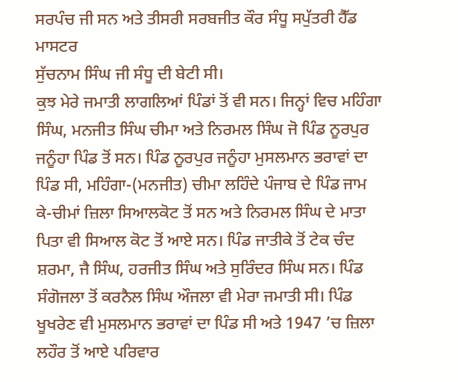ਸਰਪੰਚ ਜੀ ਸਨ ਅਤੇ ਤੀਸਰੀ ਸਰਬਜੀਤ ਕੌਰ ਸੰਧੂ ਸਪੁੱਤਰੀ ਹੈੱਡ ਮਾਸਟਰ
ਸੁੱਚਨਾਮ ਸਿੰਘ ਜੀ ਸੰਧੂ ਦੀ ਬੇਟੀ ਸੀ।
ਕੁਝ ਮੇਰੇ ਜਮਾਤੀ ਲਾਗਲਿਆਂ ਪਿੰਡਾਂ ਤੋਂ ਵੀ ਸਨ। ਜਿਨ੍ਹਾਂ ਵਿਚ ਮਹਿੰਗਾ ਸਿੰਘ, ਮਨਜੀਤ ਸਿੰਘ ਚੀਮਾ ਅਤੇ ਨਿਰਮਲ ਸਿੰਘ ਜੋ ਪਿੰਡ ਨੂਰਪੁਰ ਜਨੂੰਹਾ ਪਿੰਡ ਤੋਂ ਸਨ। ਪਿੰਡ ਨੂਰਪੁਰ ਜਨੂੰਹਾ ਮੁਸਲਮਾਨ ਭਰਾਵਾਂ ਦਾ ਪਿੰਡ ਸੀ, ਮਹਿੰਗਾ-(ਮਨਜੀਤ) ਚੀਮਾ ਲਹਿੰਦੇ ਪੰਜਾਬ ਦੇ ਪਿੰਡ ਜਾਮ ਕੇ-ਚੀਮਾਂ ਜ਼ਿਲਾ ਸਿਆਲਕੋਟ ਤੋਂ ਸਨ ਅਤੇ ਨਿਰਮਲ ਸਿੰਘ ਦੇ ਮਾਤਾ ਪਿਤਾ ਵੀ ਸਿਆਲ ਕੋਟ ਤੋਂ ਆਏ ਸਨ। ਪਿੰਡ ਜਾਤੀਕੇ ਤੋਂ ਟੇਕ ਚੰਦ ਸ਼ਰਮਾ, ਜੈ ਸਿੰਘ, ਹਰਜੀਤ ਸਿੰਘ ਅਤੇ ਸੁਰਿੰਦਰ ਸਿੰਘ ਸਨ। ਪਿੰਡ ਸੰਗੋਜਲਾ ਤੋਂ ਕਰਨੈਲ ਸਿੰਘ ਔਜਲਾ ਵੀ ਮੇਰਾ ਜਮਾਤੀ ਸੀ। ਪਿੰਡ ਖੂਖਰੇਣ ਵੀ ਮੁਸਲਮਾਨ ਭਰਾਵਾਂ ਦਾ ਪਿੰਡ ਸੀ ਅਤੇ 1947 ’ਚ ਜ਼ਿਲਾ ਲਹੌਰ ਤੋਂ ਆਏ ਪਰਿਵਾਰ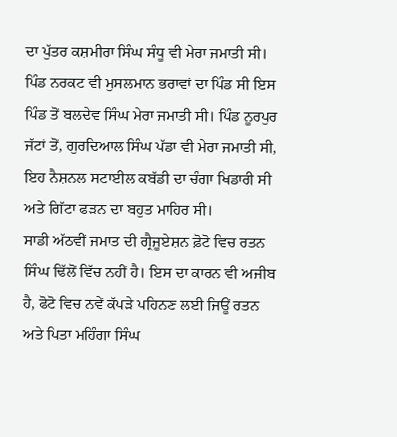ਦਾ ਪੁੱਤਰ ਕਸ਼ਮੀਰਾ ਸਿੰਘ ਸੰਧੂ ਵੀ ਮੇਰਾ ਜਮਾਤੀ ਸੀ। ਪਿੰਡ ਨਰਕਟ ਵੀ ਮੁਸਲਮਾਨ ਭਰਾਵਾਂ ਦਾ ਪਿੰਡ ਸੀ ਇਸ ਪਿੰਡ ਤੋਂ ਬਲਦੇਵ ਸਿੰਘ ਮੇਰਾ ਜਮਾਤੀ ਸੀ। ਪਿੰਡ ਨੂਰਪੁਰ ਜੱਟਾਂ ਤੋਂ, ਗੁਰਦਿਆਲ ਸਿੰਘ ਪੱਡਾ ਵੀ ਮੇਰਾ ਜਮਾਤੀ ਸੀ, ਇਹ ਨੈਸ਼ਨਲ ਸਟਾਈਲ ਕਬੱਡੀ ਦਾ ਚੰਗਾ ਖਿਡਾਰੀ ਸੀ ਅਤੇ ਗਿੱਟਾ ਫੜਨ ਦਾ ਬਹੁਤ ਮਾਹਿਰ ਸੀ।
ਸਾਡੀ ਅੱਠਵੀਂ ਜਮਾਤ ਦੀ ਗ੍ਰੈਜੂਏਸ਼ਨ ਫ਼ੋਟੋ ਵਿਚ ਰਤਨ ਸਿੰਘ ਢਿੱਲੋਂ ਵਿੱਚ ਨਹੀਂ ਹੈ। ਇਸ ਦਾ ਕਾਰਨ ਵੀ ਅਜੀਬ ਹੈ, ਫੋਟੋ ਵਿਚ ਨਵੇਂ ਕੱਪੜੇ ਪਹਿਨਣ ਲਈ ਜਿਊਂ ਰਤਨ ਅਤੇ ਪਿਤਾ ਮਹਿੰਗਾ ਸਿੰਘ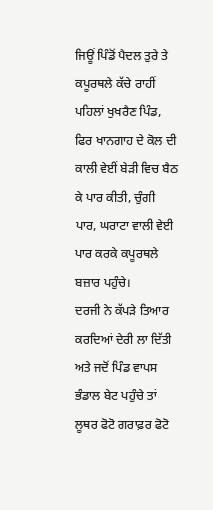ਜਿਊਂ ਪਿੰਡੋਂ ਪੈਦਲ ਤੁਰੇ ਤੇ ਕਪੂਰਥਲੇ ਕੱਚੇ ਰਾਹੀਂ ਪਹਿਲਾਂ ਖੁਖਰੈਣ ਪਿੰਡ, ਫਿਰ ਖਾਨਗਾਹ ਦੇ ਕੋਲ ਦੀ ਕਾਲੀ ਵੇਈਂ ਬੇੜੀ ਵਿਚ ਬੈਠ ਕੇ ਪਾਰ ਕੀਤੀ, ਚੁੰਗੀ ਪਾਰ, ਘਰਾਟਾ ਵਾਲੀ ਵੇਈ ਪਾਰ ਕਰਕੇ ਕਪੂਰਥਲੇ ਬਜ਼ਾਰ ਪਹੁੰਚੇ।
ਦਰਜੀ ਨੇ ਕੱਪੜੇ ਤਿਆਰ ਕਰਦਿਆਂ ਦੇਰੀ ਲਾ ਦਿੱਤੀ ਅਤੇ ਜਦੋਂ ਪਿੰਡ ਵਾਪਸ ਭੰਡਾਲ ਬੇਟ ਪਹੁੰਚੇ ਤਾਂ ਲੂਥਰ ਫੋਟੋ ਗਰਾਫ਼ਰ ਫੋਟੋ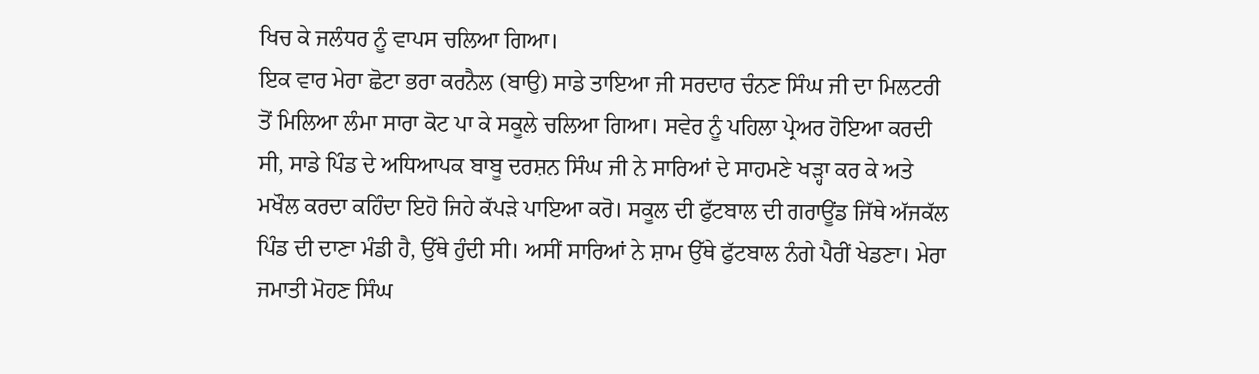ਖਿਚ ਕੇ ਜਲੰਧਰ ਨੂੰ ਵਾਪਸ ਚਲਿਆ ਗਿਆ।
ਇਕ ਵਾਰ ਮੇਰਾ ਛੋਟਾ ਭਰਾ ਕਰਨੈਲ (ਬਾਉ) ਸਾਡੇ ਤਾਇਆ ਜੀ ਸਰਦਾਰ ਚੰਨਣ ਸਿੰਘ ਜੀ ਦਾ ਮਿਲਟਰੀ ਤੋਂ ਮਿਲਿਆ ਲੰਮਾ ਸਾਰਾ ਕੋਟ ਪਾ ਕੇ ਸਕੂਲੇ ਚਲਿਆ ਗਿਆ। ਸਵੇਰ ਨੂੰ ਪਹਿਲਾ ਪ੍ਰੇਅਰ ਹੋਇਆ ਕਰਦੀ ਸੀ, ਸਾਡੇ ਪਿੰਡ ਦੇ ਅਧਿਆਪਕ ਬਾਬੂ ਦਰਸ਼ਨ ਸਿੰਘ ਜੀ ਨੇ ਸਾਰਿਆਂ ਦੇ ਸਾਹਮਣੇ ਖੜ੍ਹਾ ਕਰ ਕੇ ਅਤੇ ਮਖੌਲ ਕਰਦਾ ਕਹਿੰਦਾ ਇਹੋ ਜਿਹੇ ਕੱਪੜੇ ਪਾਇਆ ਕਰੋ। ਸਕੂਲ ਦੀ ਫੁੱਟਬਾਲ ਦੀ ਗਰਾਊਂਡ ਜਿੱਥੇ ਅੱਜਕੱਲ ਪਿੰਡ ਦੀ ਦਾਣਾ ਮੰਡੀ ਹੈ, ਉੱਥੇ ਹੁੰਦੀ ਸੀ। ਅਸੀਂ ਸਾਰਿਆਂ ਨੇ ਸ਼ਾਮ ਉੱਥੇ ਫੁੱਟਬਾਲ ਨੰਗੇ ਪੈਰੀਂ ਖੇਡਣਾ। ਮੇਰਾ ਜਮਾਤੀ ਮੋਹਣ ਸਿੰਘ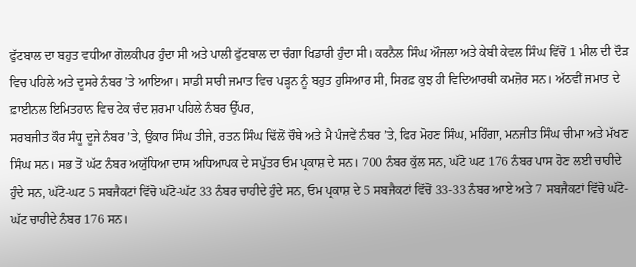ਫੁੱਟਬਾਲ ਦਾ ਬਹੁਤ ਵਧੀਆ ਗੋਲਕੀਪਰ ਹੁੰਦਾ ਸੀ ਅਤੇ ਪਾਲੀ ਫੁੱਟਬਾਲ ਦਾ ਚੰਗਾ ਖਿਡਾਰੀ ਹੁੰਦਾ ਸੀ। ਕਰਨੈਲ ਸਿੰਘ ਔਜਲਾ ਅਤੇ ਕੇਬੀ ਕੇਵਲ ਸਿੰਘ ਵਿੱਚੋਂ 1 ਮੀਲ ਦੀ ਦੌੜ ਵਿਚ ਪਹਿਲੇ ਅਤੇ ਦੂਸਰੇ ਨੰਬਰ ’ਤੇ ਆਇਆ। ਸਾਡੀ ਸਾਰੀ ਜਮਾਤ ਵਿਚ ਪੜ੍ਹਨ ਨੂੰ ਬਹੁਤ ਹੁਸਿਆਰ ਸੀ, ਸਿਰਫ਼ ਕੁਝ ਹੀ ਵਿਦਿਆਰਥੀ ਕਮਜ਼ੋਰ ਸਨ। ਅੱਠਵੀਂ ਜਮਾਤ ਦੇ ਫ਼ਾਈਨਲ ਇਮਿਤਹਾਨ ਵਿਚ ਟੇਕ ਚੰਦ ਸ਼ਰਮਾ ਪਹਿਲੇ ਨੰਬਰ ਉੱਪਰ,
ਸਰਬਜੀਤ ਕੌਰ ਸੰਧੂ ਦੂਜੇ ਨੰਬਰ ’ਤੇ, ਉਂਕਾਰ ਸਿੰਘ ਤੀਜੇ, ਰਤਨ ਸਿੰਘ ਢਿੱਲੋਂ ਚੌਥੇ ਅਤੇ ਮੈ ਪੰਜਵੇਂ ਨੰਬਰ ’ਤੇ, ਫਿਰ ਮੋਹਣ ਸਿੰਘ, ਮਹਿੰਗਾ, ਮਨਜੀਤ ਸਿੰਘ ਚੀਮਾ ਅਤੇ ਮੱਖਣ ਸਿੰਘ ਸਨ। ਸਭ ਤੋਂ ਘੱਟ ਨੰਬਰ ਅਯੁੱਧਿਆ ਦਾਸ ਅਧਿਆਪਕ ਦੇ ਸਪੁੱਤਰ ਓਮ ਪ੍ਰਕਾਸ਼ ਦੇ ਸਨ। 700 ਨੰਬਰ ਕੁੱਲ ਸਨ, ਘੱਟੋ ਘਟ 176 ਨੰਬਰ ਪਾਸ ਹੋਣ ਲਈ ਚਾਹੀਦੇ ਹੁੰਦੇ ਸਨ, ਘੱਟੋ-ਘਟ 5 ਸਬਜੈਕਟਾਂ ਵਿੱਚੋ ਘੱਟੋ-ਘੱਟ 33 ਨੰਬਰ ਚਾਹੀਦੇ ਹੁੰਦੇ ਸਨ, ਓਮ ਪ੍ਰਕਾਸ਼ ਦੇ 5 ਸਬਜੈਕਟਾਂ ਵਿੱਚੋਂ 33-33 ਨੰਬਰ ਆਏ ਅਤੇ 7 ਸਬਜੈਕਟਾਂ ਵਿੱਚੋ ਘੱਟੋ-ਘੱਟ ਚਾਹੀਦੇ ਨੰਬਰ 176 ਸਨ।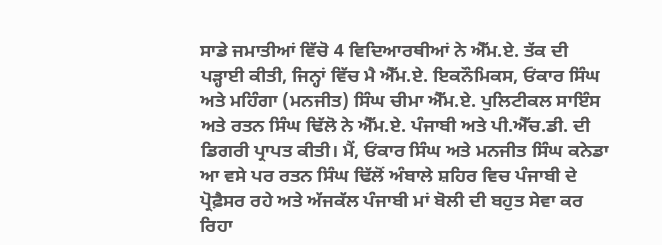ਸਾਡੇ ਜਮਾਤੀਆਂ ਵਿੱਚੋ 4 ਵਿਦਿਆਰਥੀਆਂ ਨੇ ਐੱਮ.ਏ. ਤੱਕ ਦੀ ਪੜ੍ਹਾਈ ਕੀਤੀ, ਜਿਨ੍ਹਾਂ ਵਿੱਚ ਮੈ ਐੱਮ.ਏ. ਇਕਨੌਮਿਕਸ, ਓਂਕਾਰ ਸਿੰਘ ਅਤੇ ਮਹਿੰਗਾ (ਮਨਜੀਤ) ਸਿੰਘ ਚੀਮਾ ਐੱਮ.ਏ. ਪੁਲਿਟੀਕਲ ਸਾਇੰਸ ਅਤੇ ਰਤਨ ਸਿੰਘ ਢਿੱਲੋ ਨੇ ਐੱਮ.ਏ. ਪੰਜਾਬੀ ਅਤੇ ਪੀ.ਐੱਚ.ਡੀ. ਦੀ ਡਿਗਰੀ ਪ੍ਰਾਪਤ ਕੀਤੀ। ਮੈਂ, ਓਂਕਾਰ ਸਿੰਘ ਅਤੇ ਮਨਜੀਤ ਸਿੰਘ ਕਨੇਡਾ ਆ ਵਸੇ ਪਰ ਰਤਨ ਸਿੰਘ ਢਿੱਲੋਂ ਅੰਬਾਲੇ ਸ਼ਹਿਰ ਵਿਚ ਪੰਜਾਬੀ ਦੇ ਪ੍ਰੋਫ਼ੈਸਰ ਰਹੇ ਅਤੇ ਅੱਜਕੱਲ ਪੰਜਾਬੀ ਮਾਂ ਬੋਲੀ ਦੀ ਬਹੁਤ ਸੇਵਾ ਕਰ ਰਿਹਾ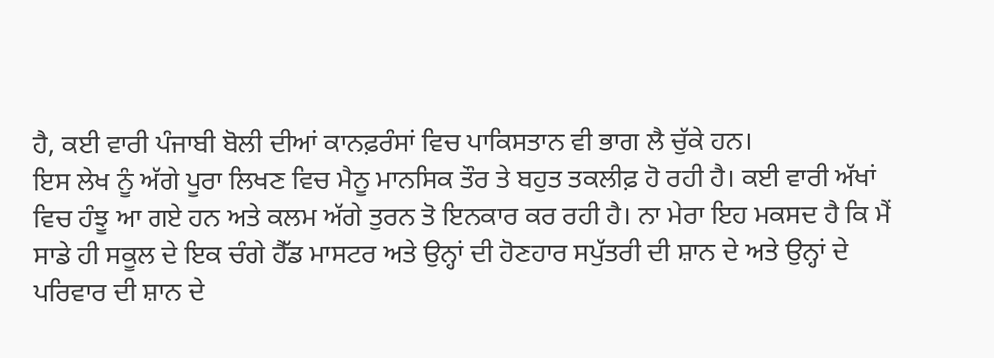ਹੈ, ਕਈ ਵਾਰੀ ਪੰਜਾਬੀ ਬੋਲੀ ਦੀਆਂ ਕਾਨਫ਼ਰੰਸਾਂ ਵਿਚ ਪਾਕਿਸਤਾਨ ਵੀ ਭਾਗ ਲੈ ਚੁੱਕੇ ਹਨ।
ਇਸ ਲੇਖ ਨੂੰ ਅੱਗੇ ਪੂਰਾ ਲਿਖਣ ਵਿਚ ਮੈਨੂ ਮਾਨਸਿਕ ਤੌਰ ਤੇ ਬਹੁਤ ਤਕਲੀਫ਼ ਹੋ ਰਹੀ ਹੈ। ਕਈ ਵਾਰੀ ਅੱਖਾਂ ਵਿਚ ਹੰਝੂ ਆ ਗਏ ਹਨ ਅਤੇ ਕਲਮ ਅੱਗੇ ਤੁਰਨ ਤੋ ਇਨਕਾਰ ਕਰ ਰਹੀ ਹੈ। ਨਾ ਮੇਰਾ ਇਹ ਮਕਸਦ ਹੈ ਕਿ ਮੈਂ ਸਾਡੇ ਹੀ ਸਕੂਲ ਦੇ ਇਕ ਚੰਗੇ ਹੈੱਡ ਮਾਸਟਰ ਅਤੇ ਉਨ੍ਹਾਂ ਦੀ ਹੋਣਹਾਰ ਸਪੁੱਤਰੀ ਦੀ ਸ਼ਾਨ ਦੇ ਅਤੇ ਉਨ੍ਹਾਂ ਦੇ ਪਰਿਵਾਰ ਦੀ ਸ਼ਾਨ ਦੇ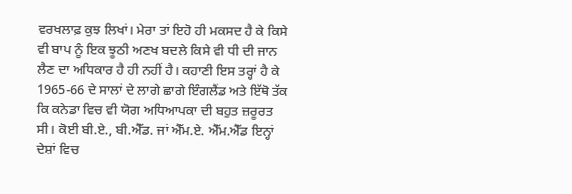ਵਰਖਲਾਫ਼ ਕੁਝ ਲਿਖਾਂ। ਮੇਰਾ ਤਾਂ ਇਹੋ ਹੀ ਮਕਸਦ ਹੈ ਕੇ ਕਿਸੇ ਵੀ ਬਾਪ ਨੂੰ ਇਕ ਝੂਠੀ ਅਣਖ ਬਦਲੇ ਕਿਸੇ ਵੀ ਧੀ ਦੀ ਜਾਨ ਲੈਣ ਦਾ ਅਧਿਕਾਰ ਹੈ ਹੀ ਨਹੀਂ ਹੈ। ਕਹਾਣੀ ਇਸ ਤਰ੍ਹਾਂ ਹੈ ਕੇ 1965-66 ਦੇ ਸਾਲਾਂ ਦੇ ਲਾਗੇ ਛਾਗੇ ਇੰਗਲੈਂਡ ਅਤੇ ਇੱਥੋ ਤੱਕ ਕਿ ਕਨੇਡਾ ਵਿਚ ਵੀ ਯੋਗ ਅਧਿਆਪਕਾ ਦੀ ਬਹੁਤ ਜ਼ਰੂਰਤ ਸੀ। ਕੋਈ ਬੀ.ਏ., ਬੀ.ਐੱਡ. ਜਾਂ ਐੱਮ.ਏ. ਐੱਮ.ਐੱਡ ਇਨ੍ਹਾਂ ਦੇਸ਼ਾਂ ਵਿਚ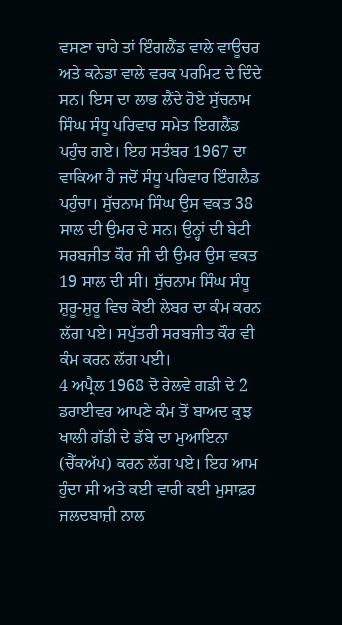ਵਸਣਾ ਚਾਹੇ ਤਾਂ ਇੰਗਲੈਂਡ ਵਾਲੇ ਵਾਊਚਰ ਅਤੇ ਕਨੇਡਾ ਵਾਲੇ ਵਰਕ ਪਰਮਿਟ ਦੇ ਦਿੰਦੇ ਸਨ। ਇਸ ਦਾ ਲਾਭ ਲੈਂਦੇ ਹੋਏ ਸੁੱਚਨਾਮ ਸਿੰਘ ਸੰਧੂ ਪਰਿਵਾਰ ਸਮੇਤ ਇਗਲੈਂਡ ਪਹੁੰਚ ਗਏ। ਇਹ ਸਤੰਬਰ 1967 ਦਾ ਵਾਕਿਆ ਹੈ ਜਦੋਂ ਸੰਧੂ ਪਰਿਵਾਰ ਇੰਗਲੈਡ ਪਹੁੰਚਾ। ਸੁੱਚਨਾਮ ਸਿੰਘ ਉਸ ਵਕਤ 38 ਸਾਲ ਦੀ ਉਮਰ ਦੇ ਸਨ। ਉਨ੍ਹਾਂ ਦੀ ਬੇਟੀ ਸਰਬਜੀਤ ਕੌਰ ਜੀ ਦੀ ਉਮਰ ਉਸ ਵਕਤ 19 ਸਾਲ ਦੀ ਸੀ। ਸੁੱਚਨਾਮ ਸਿੰਘ ਸੰਧੂ ਸ਼ੁਰੂ-ਸ਼ੁਰੂ ਵਿਚ ਕੋਈ ਲੇਬਰ ਦਾ ਕੰਮ ਕਰਨ ਲੱਗ ਪਏ। ਸਪੁੱਤਰੀ ਸਰਬਜੀਤ ਕੌਰ ਵੀ ਕੰਮ ਕਰਨ ਲੱਗ ਪਈ।
4 ਅਪ੍ਰੈਲ 1968 ਦੋ ਰੇਲਵੇ ਗਡੀ ਦੇ 2 ਡਰਾਈਵਰ ਆਪਣੇ ਕੰਮ ਤੋਂ ਬਾਅਦ ਕੁਝ ਖਾਲੀ ਗੱਡੀ ਦੇ ਡੱਬੇ ਦਾ ਮੁਆਇਨਾ (ਚੈੱਕਅੱਪ) ਕਰਨ ਲੱਗ ਪਏ। ਇਹ ਆਮ ਹੁੰਦਾ ਸੀ ਅਤੇ ਕਈ ਵਾਰੀ ਕਈ ਮੁਸਾਫ਼ਰ ਜਲਦਬਾਜ਼ੀ ਨਾਲ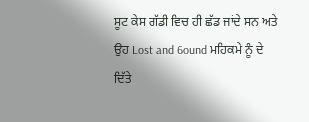ਸੂਟ ਕੇਸ ਗੱਡੀ ਵਿਚ ਹੀ ਛੱਡ ਜਾਂਦੇ ਸਨ ਅਤੇ ਉਹ Lost and 6ound ਮਹਿਕਮੇ ਨੂੰ ਦੇ ਦਿੱਤੇ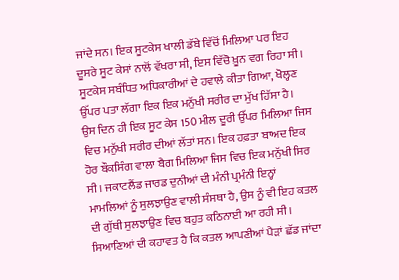ਜਾਂਦੇ ਸਨ। ਇਕ ਸੂਟਕੇਸ ਖਾਲੀ ਡੱਬੇ ਵਿੱਚੋਂ ਮਿਲਿਆ ਪਰ ਇਹ ਦੂਸਰੇ ਸੂਟ ਕੇਸਾਂ ਨਾਲੋਂ ਵੱਖਰਾ ਸੀ, ਇਸ ਵਿੱਚੋ ਖ਼ੂਨ ਵਗ ਰਿਹਾ ਸੀ। ਸੂਟਕੇਸ ਸਬੰਧਿਤ ਅਧਿਕਾਰੀਆਂ ਦੇ ਹਵਾਲੇ ਕੀਤਾ ਗਿਆ, ਖੋਲ੍ਹਣ ਉੱਪਰ ਪਤਾ ਲੱਗਾ ਇਕ ਇਕ ਮਨੁੱਖੀ ਸਰੀਰ ਦਾ ਮੁੱਖ ਹਿੱਸਾ ਹੈ। ਉਸ ਦਿਨ ਹੀ ਇਕ ਸੂਟ ਕੇਸ 150 ਮੀਲ ਦੂਰੀ ਉੱਪਰ ਮਿਲਿਆ ਜਿਸ ਵਿਚ ਮਨੁੱਖੀ ਸਰੀਰ ਦੀਆਂ ਲੱਤਾਂ ਸਨ। ਇਕ ਹਫ਼ਤਾ ਬਾਅਦ ਇਕ ਹੋਰ ਬੌਕਸਿੰਗ ਵਾਲਾ ਬੈਗ ਮਿਲਿਆ ਜਿਸ ਵਿਚ ਇਕ ਮਨੁੱਖੀ ਸਿਰ ਸੀ। ਜਕਾਟਲੈਂਡ ਜਾਰਡ ਦੁਨੀਆਂ ਦੀ ਮੰਨੀ ਪ੍ਰਮੰਨੀ ਇਨ੍ਹਾਂ ਮਾਮਲਿਆਂ ਨੂੰ ਸੁਲਝਾਉਣ ਵਾਲੀ ਸੰਸਥਾ ਹੈ, ਉਸ ਨੂੰ ਵੀ ਇਹ ਕਤਲ ਦੀ ਗੁੱਥੀ ਸੁਲਝਾਉਣ ਵਿਚ ਬਹੁਤ ਕਠਿਨਾਈ ਆ ਰਹੀ ਸੀ। ਸਿਆਣਿਆਂ ਦੀ ਕਹਾਵਤ ਹੈ ਕਿ ਕਤਲ ਆਪਣੀਆਂ ਪੈੜਾਂ ਛੱਡ ਜਾਂਦਾ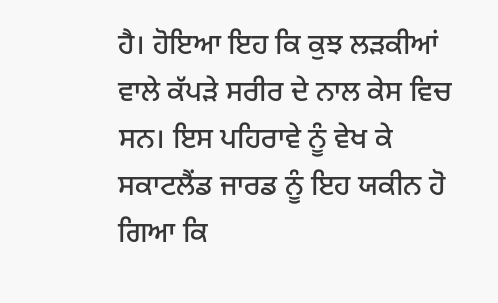ਹੈ। ਹੋਇਆ ਇਹ ਕਿ ਕੁਝ ਲੜਕੀਆਂ ਵਾਲੇ ਕੱਪੜੇ ਸਰੀਰ ਦੇ ਨਾਲ ਕੇਸ ਵਿਚ ਸਨ। ਇਸ ਪਹਿਰਾਵੇ ਨੂੰ ਵੇਖ ਕੇ ਸਕਾਟਲੈਂਡ ਜਾਰਡ ਨੂੰ ਇਹ ਯਕੀਨ ਹੋ ਗਿਆ ਕਿ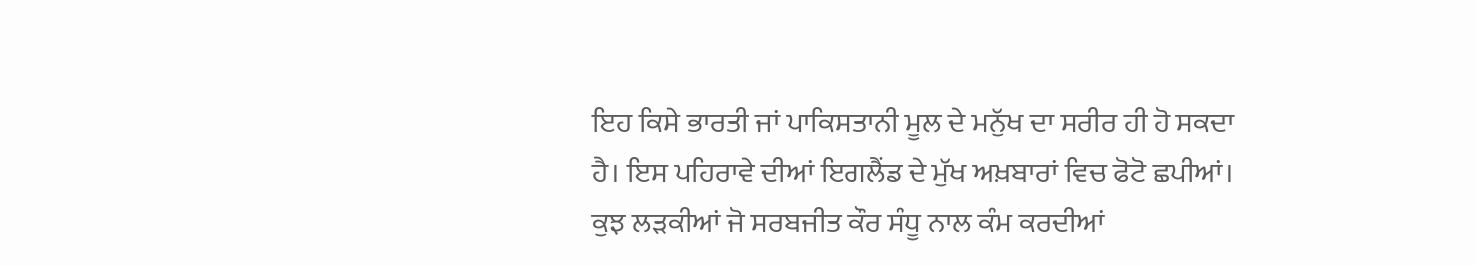ਇਹ ਕਿਸੇ ਭਾਰਤੀ ਜਾਂ ਪਾਕਿਸਤਾਨੀ ਮੂਲ ਦੇ ਮਨੁੱਖ ਦਾ ਸਰੀਰ ਹੀ ਹੋ ਸਕਦਾ ਹੈ। ਇਸ ਪਹਿਰਾਵੇ ਦੀਆਂ ਇਗਲੈਂਡ ਦੇ ਮੁੱਖ ਅਖ਼ਬਾਰਾਂ ਵਿਚ ਫੋਟੋ ਛਪੀਆਂ। ਕੁਝ ਲੜਕੀਆਂ ਜੋ ਸਰਬਜੀਤ ਕੌਰ ਸੰਧੂ ਨਾਲ ਕੰਮ ਕਰਦੀਆਂ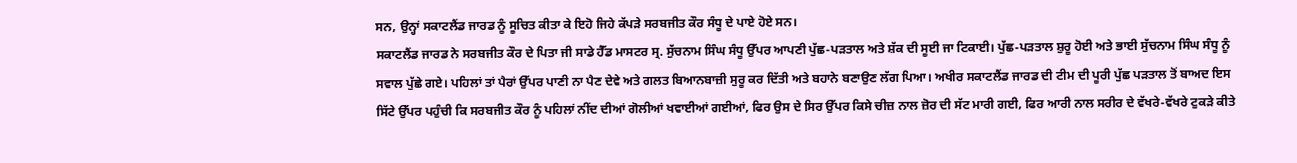ਸਨ, ਉਨ੍ਹਾਂ ਸਕਾਟਲੈਂਡ ਜਾਰਡ ਨੂੰ ਸੂਚਿਤ ਕੀਤਾ ਕੇ ਇਹੋ ਜਿਹੇ ਕੱਪੜੇ ਸਰਬਜੀਤ ਕੌਰ ਸੰਧੂ ਦੇ ਪਾਏ ਹੋਏ ਸਨ।
ਸਕਾਟਲੈਂਡ ਜਾਰਡ ਨੇ ਸਰਬਜੀਤ ਕੌਰ ਦੇ ਪਿਤਾ ਜੀ ਸਾਡੇ ਹੈੱਡ ਮਾਸਟਰ ਸ੍ਰ. ਸੁੱਚਨਾਮ ਸਿੰਘ ਸੰਧੂ ਉੱਪਰ ਆਪਣੀ ਪੁੱਛ-ਪੜਤਾਲ ਅਤੇ ਸ਼ੱਕ ਦੀ ਸੂਈ ਜਾ ਟਿਕਾਈ। ਪੁੱਛ-ਪੜਤਾਲ ਸ਼ੁਰੂ ਹੋਈ ਅਤੇ ਭਾਈ ਸੁੱਚਨਾਮ ਸਿੰਘ ਸੰਧੂ ਨੂੰ ਸਵਾਲ ਪੁੱਛੇ ਗਏ। ਪਹਿਲਾਂ ਤਾਂ ਪੈਰਾਂ ਉੱਪਰ ਪਾਣੀ ਨਾ ਪੈਣ ਦੇਵੇ ਅਤੇ ਗਲਤ ਬਿਆਨਬਾਜ਼ੀ ਸੁਰੂ ਕਰ ਦਿੱਤੀ ਅਤੇ ਬਹਾਨੇ ਬਣਾਉਣ ਲੱਗ ਪਿਆ। ਅਖੀਰ ਸਕਾਟਲੈਂਡ ਜਾਰਡ ਦੀ ਟੀਮ ਦੀ ਪੂਰੀ ਪੁੱਛ ਪੜਤਾਲ ਤੋਂ ਬਾਅਦ ਇਸ ਸਿੱਟੇ ਉੱਪਰ ਪਹੁੰਚੀ ਕਿ ਸਰਬਜੀਤ ਕੌਰ ਨੂੰ ਪਹਿਲਾਂ ਨੀਂਦ ਦੀਆਂ ਗੋਲੀਆਂ ਖਵਾਈਆਂ ਗਈਆਂ, ਫਿਰ ਉਸ ਦੇ ਸਿਰ ਉੱਪਰ ਕਿਸੇ ਚੀਜ਼ ਨਾਲ ਜ਼ੋਰ ਦੀ ਸੱਟ ਮਾਰੀ ਗਈ, ਫਿਰ ਆਰੀ ਨਾਲ ਸਰੀਰ ਦੇ ਵੱਖਰੇ-ਵੱਖਰੇ ਟੁਕੜੇ ਕੀਤੇ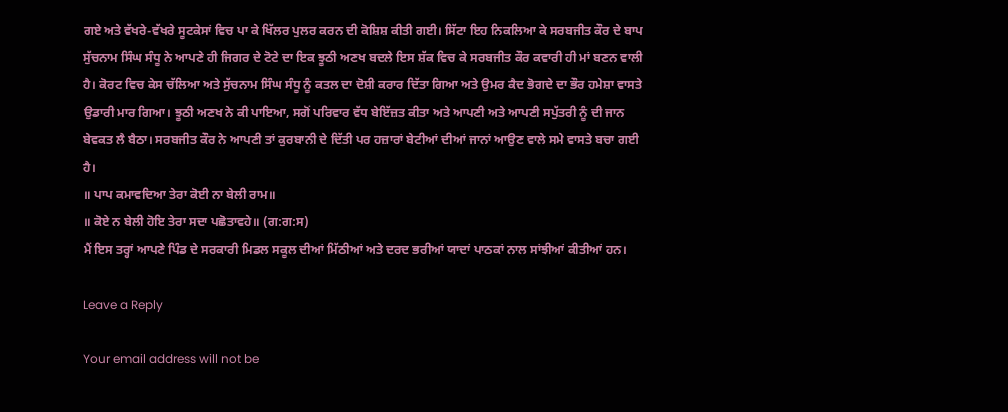ਗਏ ਅਤੇ ਵੱਖਰੇ-ਵੱਖਰੇ ਸੂਟਕੇਸਾਂ ਵਿਚ ਪਾ ਕੇ ਖਿੱਲਰ ਪੁਲਰ ਕਰਨ ਦੀ ਕੋਸ਼ਿਸ਼ ਕੀਤੀ ਗਈ। ਸਿੱਟਾ ਇਹ ਨਿਕਲਿਆ ਕੇ ਸਰਬਜੀਤ ਕੌਰ ਦੇ ਬਾਪ ਸੁੱਚਨਾਮ ਸਿੰਘ ਸੰਧੂ ਨੇ ਆਪਣੇ ਹੀ ਜਿਗਰ ਦੇ ਟੋਟੇ ਦਾ ਇਕ ਝੂਠੀ ਅਣਖ ਬਦਲੇ ਇਸ ਸ਼ੱਕ ਵਿਚ ਕੇ ਸਰਬਜੀਤ ਕੌਰ ਕਵਾਰੀ ਹੀ ਮਾਂ ਬਣਨ ਵਾਲੀ ਹੈ। ਕੋਰਟ ਵਿਚ ਕੇਸ ਚੱਲਿਆ ਅਤੇ ਸੁੱਚਨਾਮ ਸਿੰਘ ਸੰਧੂ ਨੂੰ ਕਤਲ ਦਾ ਦੋਸ਼ੀ ਕਰਾਰ ਦਿੱਤਾ ਗਿਆ ਅਤੇ ਉਮਰ ਕੈਦ ਭੋਗਦੇ ਦਾ ਭੌਰ ਹਮੇਸ਼ਾ ਵਾਸਤੇ ਉਡਾਰੀ ਮਾਰ ਗਿਆ। ਝੂਠੀ ਅਣਖ ਨੇ ਕੀ ਪਾਇਆ, ਸਗੋਂ ਪਰਿਵਾਰ ਵੱਧ ਬੇਇੱਜ਼ਤ ਕੀਤਾ ਅਤੇ ਆਪਣੀ ਅਤੇ ਆਪਣੀ ਸਪੁੱਤਰੀ ਨੂੰ ਦੀ ਜਾਨ ਬੇਵਕਤ ਲੈ ਬੈਠਾ। ਸਰਬਜੀਤ ਕੌਰ ਨੇ ਆਪਣੀ ਤਾਂ ਕੁਰਬਾਨੀ ਦੇ ਦਿੱਤੀ ਪਰ ਹਜ਼ਾਰਾਂ ਬੇਟੀਆਂ ਦੀਆਂ ਜਾਨਾਂ ਆਉਣ ਵਾਲੇ ਸਮੇ ਵਾਸਤੇ ਬਚਾ ਗਈ ਹੈ।
॥ ਪਾਪ ਕਮਾਵਦਿਆ ਤੇਰਾ ਕੋਈ ਨਾ ਬੇਲੀ ਰਾਮ॥
॥ ਕੋਏ ਨ ਬੇਲੀ ਹੋਇ ਤੇਰਾ ਸਦਾ ਪਛੋਤਾਵਹੇ॥ (ਗ:ਗ:ਸ)
ਮੈਂ ਇਸ ਤਰ੍ਹਾਂ ਆਪਣੇ ਪਿੰਡ ਦੇ ਸਰਕਾਰੀ ਮਿਡਲ ਸਕੂਲ ਦੀਆਂ ਮਿੱਠੀਆਂ ਅਤੇ ਦਰਦ ਭਰੀਆਂ ਯਾਦਾਂ ਪਾਠਕਾਂ ਨਾਲ ਸਾਂਝੀਆਂ ਕੀਤੀਆਂ ਹਨ।

Leave a Reply

Your email address will not be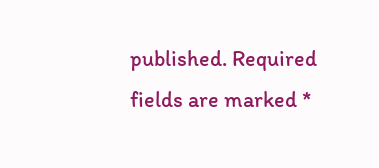published. Required fields are marked *